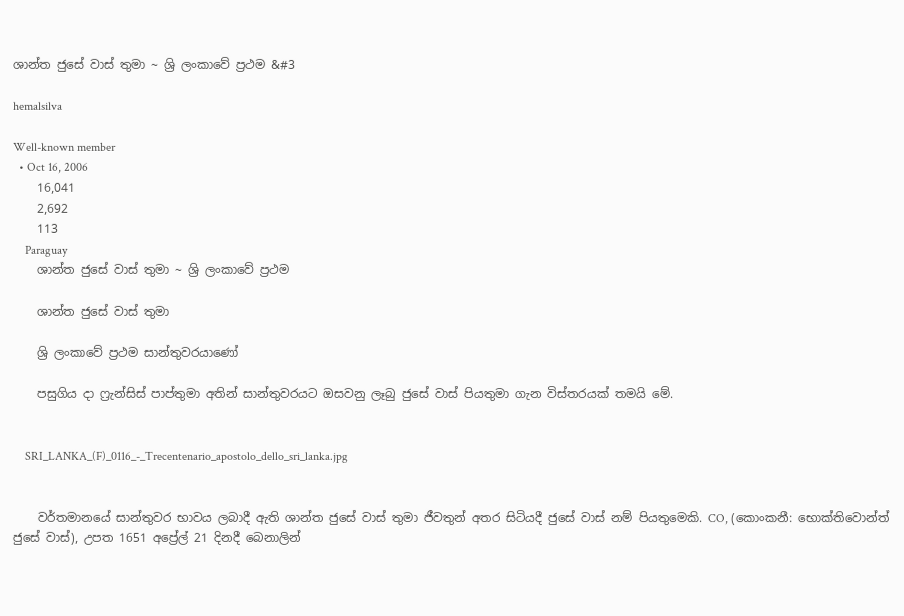ශාන්ත ජුසේ වාස් තුමා ~ ශ්‍රි ලංකාවේ ප්‍රථම &#3

hemalsilva

Well-known member
  • Oct 16, 2006
    16,041
    2,692
    113
    Paraguay
    ශාන්ත ජුසේ වාස් තුමා ~ ශ්‍රි ලංකාවේ ප්‍රථම

    ශාන්ත ජුසේ වාස් තුමා

    ශ්‍රි ලංකාවේ ප්‍රථම සාන්තුවරයාණෝ

    පසුගිය දා ෆ්‍රැන්සිස් පාප්තුමා අතින් සාන්තුවරයට ඔසවනු ලෑබු ජුසේ වාස් පියතුමා ගැන විස්තරයක් තමයි මේ.


    SRI_LANKA_(F)_0116_-_Trecentenario_apostolo_dello_sri_lanka.jpg


    වර්තමානයේ සාන්තුවර භාවය ලබාදී ඇති ශාන්ත ජුසේ වාස් තුමා ජීවතුන් අතර සිටියදී ජුසේ වාස් නම් පියතුමෙකි. CO, (කොංකනී: භොක්තිවොන්ත් ජුසේ වාස්), උපත 1651 අප්‍රේල් 21 දිනදී බෙනාලින්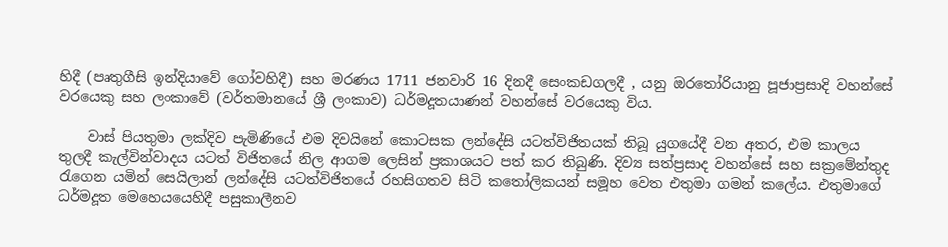හිදී (පෘතුගීසි ඉන්දියාවේ ගෝවහිදී) සහ මරණය 1711 ජනවාරි 16 දිනදී සෙංකඩගලදී , යනු ඔරතෝරියානු පූජාප්‍රසාදි වහන්සේ වරයෙකු සහ ලංකාවේ (වර්තමානයේ ශ්‍රී ලංකාව) ධර්මදූතයාණන් වහන්සේ වරයෙකු විය.

    වාස් පියතුමා ලක්දිව පැමිණියේ එම දිවයිනේ කොටසක ලන්දේසි යටත්විජිතයක් තිබූ යුගයේදී වන අතර, එම කාලය තුලදී කැල්වින්වාදය යටත් විජිතයේ නිල ආගම ලෙසින් ප්‍රකාශයට පත් කර තිබුණි. දිව්‍ය සත්ප්‍රසාද වහන්සේ සහ සක්‍රමේන්තුද රැගෙන යමින් සෙයිලාන් ලන්දේසි යටත්විජිතයේ රහසිගතව සිටි කතෝලිකයන් සමූහ වෙත එතුමා ගමන් කලේය. එතුමාගේ ධර්මදූත මෙහෙයයෙහිදී පසුකාලීනව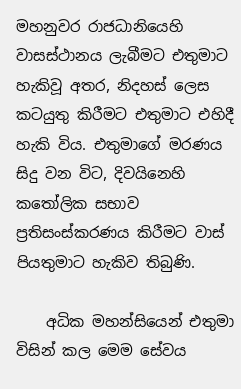මහනුවර රාජධානියෙහි වාසස්ථානය ලැබීමට එතුමාට හැකිවූ අතර, නිදහස් ලෙස කටයුතු කිරීමට එතුමාට එහිදී හැකි විය. එතුමාගේ මරණය සිදු වන විට, දිවයිනෙහි කතෝලික සභාව ප්‍රතිසංස්කරණය කිරීමට වාස් පියතුමාට හැකිව තිබුණි.

    අධික මහන්සියෙන් එතුමා විසින් කල මෙම සේවය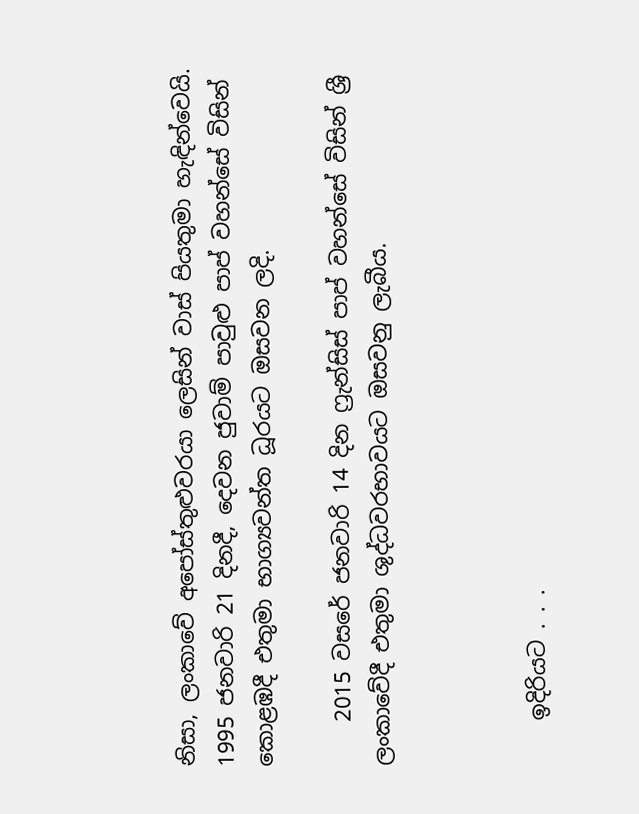නිසා, ලංකාවේ අපෝස්තුළුවරයා ලෙසින් වාස් පියතුමා හැඳින්වෙයි. 1995 ජනවාරි 21 දිනදී, දෙවන ජුවාම් පාවුළු පාප් වහන්සේ විසින් කොළඹදී එතුමා භාග්‍යවන්ත ධූරයට ඔසවන ලදි.

    2015 වසරේ ජනවාරි 14 දින ෆ්‍රැන්සිස් පාප් වහන්සේ විසින් ශ්‍රී ලංකාවේදී එතුමා ශුද්ධවරභාවයට ඔසවනු ලැබීය.



    ඉදිරියට . . .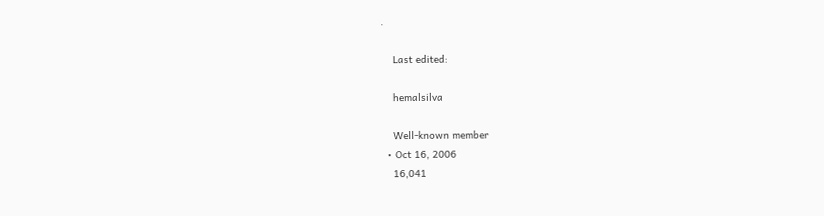.

    Last edited:

    hemalsilva

    Well-known member
  • Oct 16, 2006
    16,041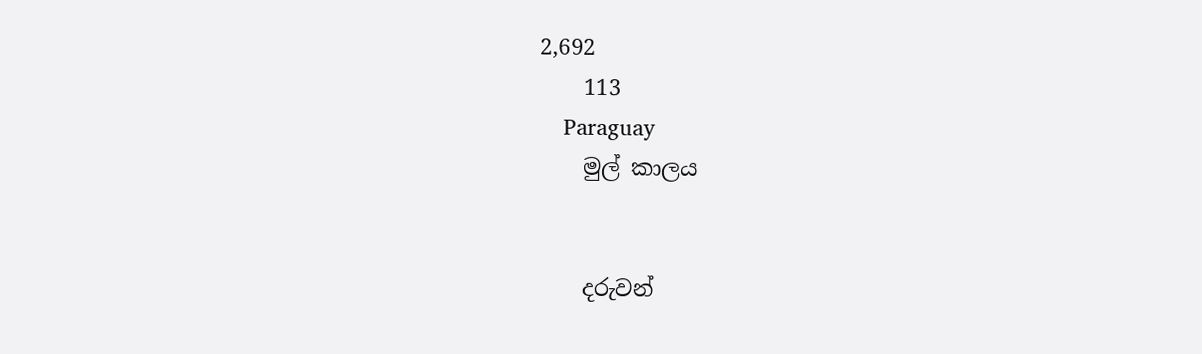2,692
    113
    Paraguay
    මුල් කාලය


    දරුවන්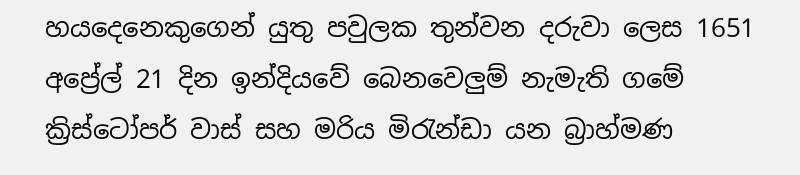හයදෙනෙකුගෙන් යුතු පවුලක තුන්වන දරුවා ලෙස 1651 අප්‍රේල් 21 දින ඉන්දියවේ බෙනවෙලුම් නැමැති ගමේ ක්‍රිස්ටෝපර් වාස් සහ මරිය මිරැන්ඩා යන බ්‍රාහ්මණ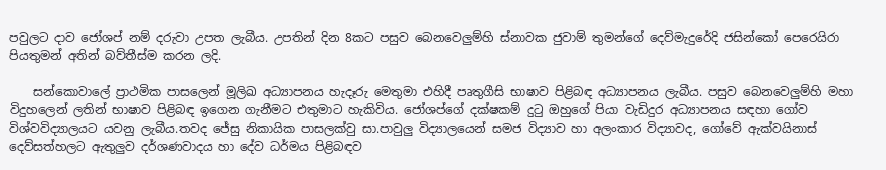පවුලට දාව ජෝශප් නම් දරුවා උපත ලැබීය. උපතින් දින 8කට පසුව බෙනවෙලුම්හි ස්නාවක ජුවාම් තුමන්ගේ දෙව්මැදුරේදි ජසින්කෝ පෙරෙයිරා පියතුමන් අතින් බව්තීස්ම කරන ලදි.

    සන්කොවාලේ ප්‍රාථමික පාසලෙන් මූලිඛ අධ්‍යාපනය හැදෑරු මෙතුමා එහිදී පෘතුගීසි භාෂාව පිළිබඳ අධ්‍යාපනය ලැබීය. පසුව බෙනවෙලුම්හි මහා විදුහලෙන් ලතින් භාෂාව පිළිබඳ ඉගෙන ගැනීමට එතුමාට හැකිවිය. ජෝශප්ගේ දක්ෂකම් දුටු ඔහුගේ පියා වැඩිදුර අධ්‍යාපනය සඳහා ගෝව විශ්වවිද්‍යාලයට යවනු ලැබීය.තවද ජේසු නිකායික පාසලක්වු සා.පාවුලු විද්‍යාලයෙන් සමජ විද්‍යාව හා අලංකාර විද්‍යාවද, ගෝවේ ඇක්වයිනාස් දෙව්සත්හලට ඇතුලුව දර්ශණවාදය හා දේව ධර්මය පිළිබඳව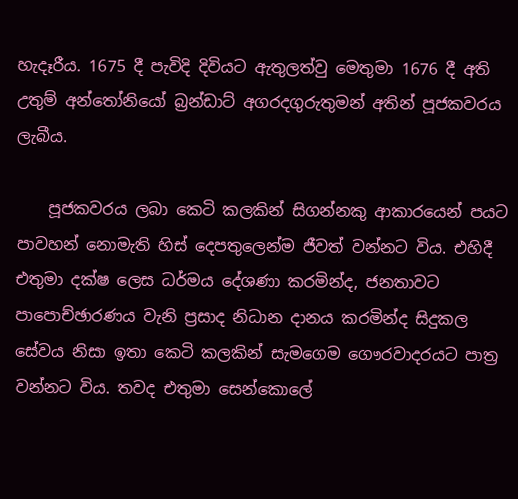හැදෑරීය. 1675 දී පැවිදි දිවියට ඇතුලත්වු මෙතුමා 1676 දී අති උතුම් අන්තෝනියෝ බ්‍රන්ඩාට් අගරදගුරුතුමන් අතින් පූජකවරය ලැබීය.

    පූජකවරය ලබා කෙටි කලකින් සිගන්නකු ආකාරයෙන් පයට පාවහන් නොමැති හිස් දෙපතුලෙන්ම ජීවත් වන්නට විය. එහිදී එතුමා දක්ෂ ලෙස ධර්මය දේශණා කරමින්ද, ජනතාවට පාපොච්ඡාරණය වැනි ප්‍රසාද නිධාන දානය කරමින්ද සිදුකල සේවය නිසා ඉතා කෙටි කලකින් සැමගෙම ගෞරවාදරයට පාත්‍ර වන්නට විය. තවද එතුමා සෙන්කොලේ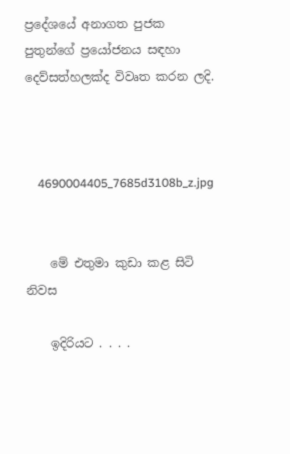ප්‍රදේශයේ අනාගත පුජක පුතුන්ගේ ප්‍රයෝජනය සඳහා දෙව්සත්හලක්ද විවෘත කරන ලදි.



    4690004405_7685d3108b_z.jpg


    මේ එතුමා කුඩා කළ සිටි නිවස

    ඉදිරියට . . . .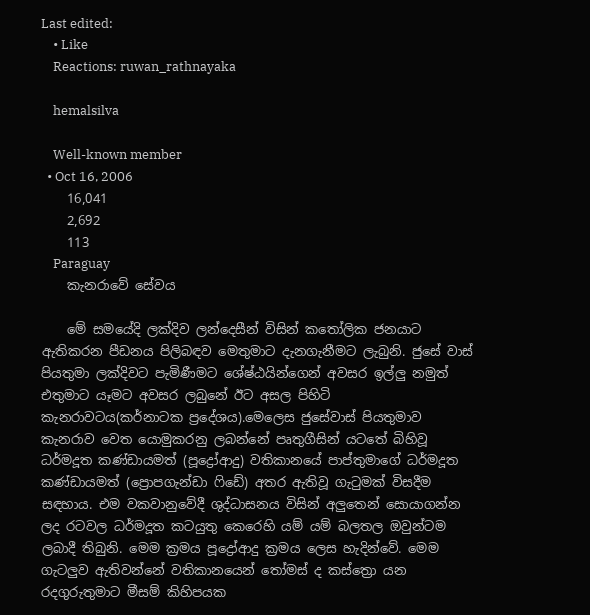Last edited:
    • Like
    Reactions: ruwan_rathnayaka

    hemalsilva

    Well-known member
  • Oct 16, 2006
    16,041
    2,692
    113
    Paraguay
    කැනරාවේ සේවය

    මේ සමයේදි ලක්දිව ලන්දෙසීන් විසින් කතෝලික ජනයාට ඇතිකරන පීඩනය පිලිබඳව මෙතුමාට දැනගැනීමට ලැබුනි. ජුසේ වාස් පියතුමා ලක්දිවට පැමිණීමට ශේෂ්ඨයින්ගෙන් අවසර ඉල්ලු නමුත් එතුමාට යෑමට අවසර ලබුනේ ඊට අසල පිහිටි කැනරාවටය(කර්නාටක ප්‍රදේශය).මෙලෙස ජුසේවාස් පියතුමාව කැනරාව වෙත යොමුකරනු ලබන්නේ පෘතුගීසින් යටතේ බිහිවූ ධර්මදූත කණ්ඩායමත් (පූද්‍රෝආදු) වතිකානයේ පාප්තුමාගේ ධර්මදූත කණ්ඩායමත් (ප්‍රොපගැන්ඩා ෆිඩේ) අතර ඇතිවූ ගැටුමක් විසදීම සඳහාය. එම වකවානුවේදී ශුද්ධාසනය විසින් අලුතෙන් සොයාගන්න ලද රටවල ධර්මදූත කටයුතු කෙරෙහි යම් යම් බලතල ඔවුන්ටම ලබාදී තිබුනි. මෙම ක්‍රමය පූද්‍රෝආදු ක්‍රමය ලෙස හැදින්වේ. මෙම ගැටලුව ඇතිවන්නේ වතිකානයෙන් තෝමස් ද කස්ත්‍රො යන රදගුරුතුමාට මීසම් කිහිපයක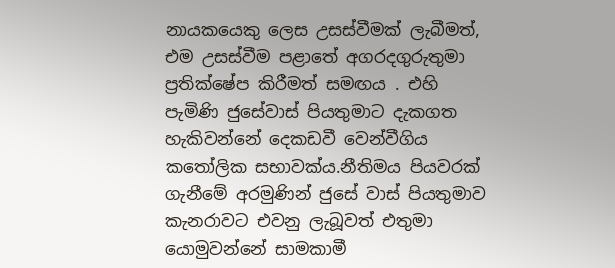නායකයෙකු ලෙස උසස්වීමක් ලැබීමත්, එම උසස්වීම පළාතේ අගරදගුරුතුමා ප්‍රතික්ෂේප කිරීමත් සමඟය . එහි පැමිණි ජුසේවාස් පියතුමාට දැකගත හැකිවන්නේ දෙකඩවී වෙන්වීගිය කතෝලික සභාවක්ය.නීතිමය පියවරක් ගැනීමේ අරමුණින් ජුසේ වාස් පියතුමාව කැනරාවට එවනු ලැබූවත් එතුමා යොමුවන්නේ සාමකාමී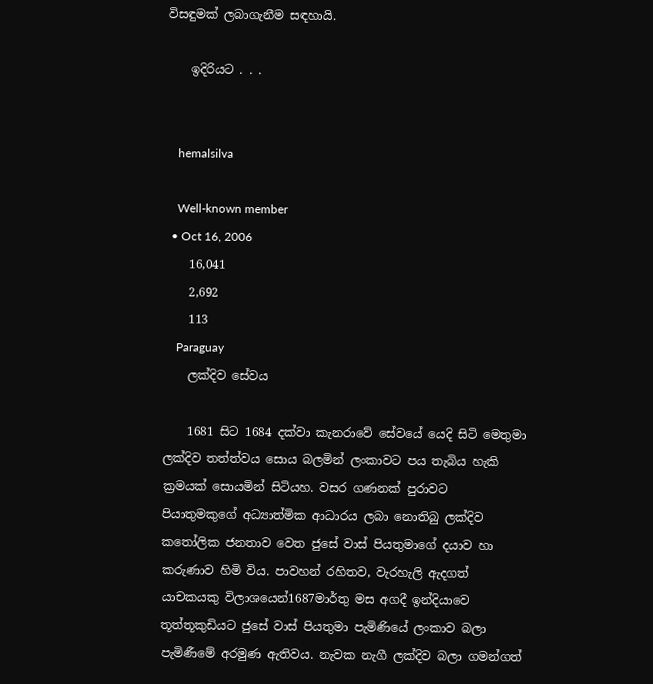විසඳුමක් ලබාගැනීම සඳහායි.

    ඉදිරියට . . .


    hemalsilva

    Well-known member
  • Oct 16, 2006
    16,041
    2,692
    113
    Paraguay
    ලක්දිව සේවය

    1681 සිට 1684 දක්වා කැනරාවේ සේවයේ යෙදි සිටි මෙතුමා ලක්දිව තත්ත්වය සොය බලමින් ලංකාවට පය තැබිය හැකි ක්‍රමයක් සොයමින් සිටියහ. වසර ගණනක් පුරාවට පියාතුමකුගේ අධ්‍යාත්මික ආධාරය ලබා නොතිබු ලක්දිව කතෝලික ජනතාව වෙත ජුසේ වාස් පියතුමාගේ දයාව හා කරුණාව හිමි විය. පාවහන් රහිතව, වැරහැලි ඇදගත් යාචකයකු විලාශයෙන්1687මාර්තු මස අගදී ඉන්දියාවෙ තූත්තූකුඩියට ජුසේ වාස් පියතුමා පැමිණියේ ලංකාව බලා පැමිණීමේ අරමුණ ඇතිවය. නැවක නැගී ලක්දිව බලා ගමන්ගත්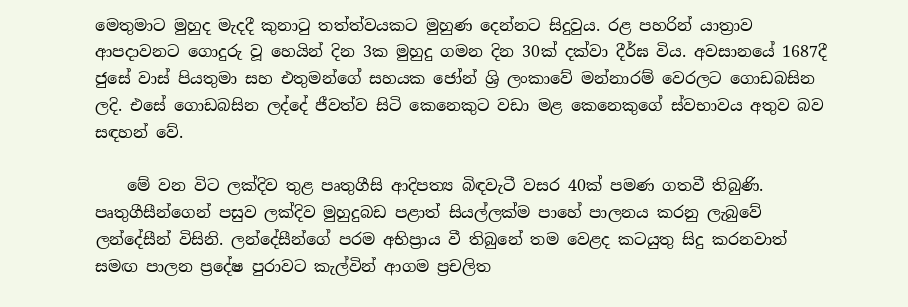මෙතුමාට මුහුද මැදදී කුනාටු තත්ත්වයකට මුහුණ දෙන්නට සිදුවුය. රළ පහරින් යාත්‍රාව ආපදාවනට ගොදුරු වූ හෙයින් දින 3ක මුහුදු ගමන දින 30ක් දක්වා දීර්ඝ විය. අවසානයේ 1687දී ජුසේ වාස් පියතුමා සහ එතුමන්ගේ සහයක ජෝන් ශ්‍රි ලංකාවේ මන්නාරම් වෙරලට ගොඩබසින ලදි. එසේ ගොඩබසින ලද්දේ ජීවත්ව සිටි කෙනෙකුට වඩා මළ කෙනෙකුගේ ස්වභාවය අතුව බව සඳහන් වේ.

    මේ වන විට ලක්දිව තුළ පෘතුගීසි ආදිපත්‍ය බිඳවැටී වසර 40ක් පමණ ගතවී තිබුණි. පෘතුගීසීන්ගෙන් පසුව ලක්දිව මුහුදුබඩ පළාත් සියල්ලක්ම පාහේ පාලනය කරනු ලැබුවේ ලන්දේසීන් විසිනි. ලන්දේසීන්ගේ පරම අභිප්‍රාය වී තිබුනේ තම වෙළද කටයුතු සිදු කරනවාත් සමඟ පාලන ප්‍රදේෂ පුරාවට කැල්වින් ආගම ප්‍රචලිත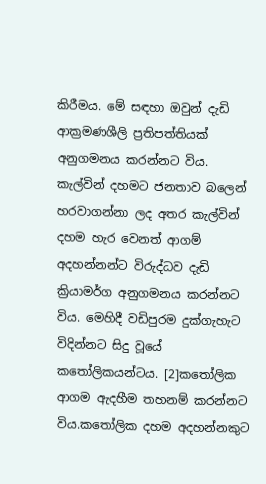කිරීමය. මේ සඳහා ඔවුන් දැඩි ආක්‍රමණශීලි ප්‍රතිපත්තියක් අනුගමනය කරන්නට විය. කැල්වින් දහමට ජනතාව බලෙන් හරවාගන්නා ලද අතර කැල්වින් දහම හැර වෙනත් ආගම් අදහන්නන්ට විරුද්ධව දැඩි ක්‍රියාමර්ග අනුගමනය කරන්නට විය. මෙහිදී වඩිපුරම දුක්ගැහැට විදින්නට සිදු වූයේ කතෝලිකයන්ටය. [2]කතෝලික ආගම ඇදහීම තහනම් කරන්නට විය.කතෝලික දහම අදහන්නකුට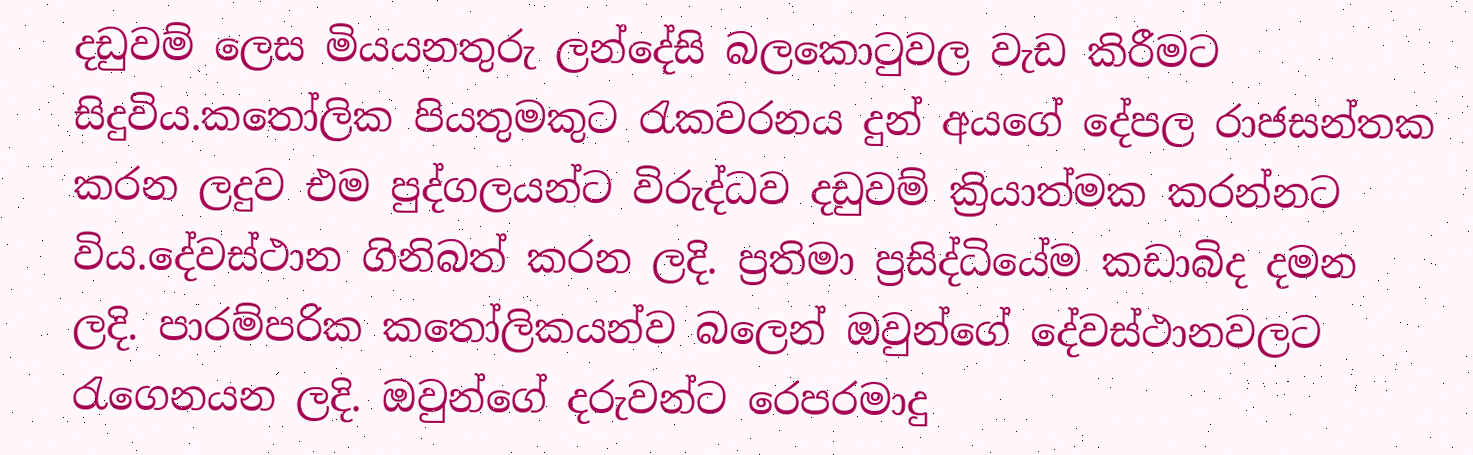දඩුවම් ලෙස මියයනතුරු ලන්දේසි බලකොටුවල වැඩ කිරීමට සිදුවිය.කතෝලික පියතුමකුට රැකවරනය දුන් අයගේ දේපල රාජසන්තක කරන ලදුව එම පුද්ගලයන්ට විරුද්ධව දඩුවම් ක්‍රියාත්මක කරන්නට විය.දේවස්ථාන ගිනිබත් කරන ලදි. ප්‍රතිමා ප්‍රසිද්ධියේම කඩාබිද දමන ලදි. පාරම්පරික කතෝලිකයන්ව බලෙන් ඔවුන්ගේ දේවස්ථානවලට රැගෙනයන ලදි. ඔවුන්ගේ දරුවන්ට රෙපරමාදු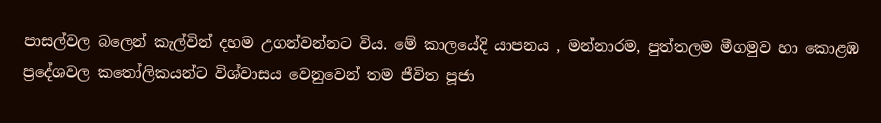පාසල්වල බලෙන් කැල්වින් දහම උගන්වන්නට විය. මේ කාලයේදි යාපනය , මන්නාරම, පුත්තලම මීගමුව හා කොළඹ ප්‍රදේශවල කතෝලිකයන්ට විශ්වාසය වෙනුවෙන් තම ජීවිත පූජා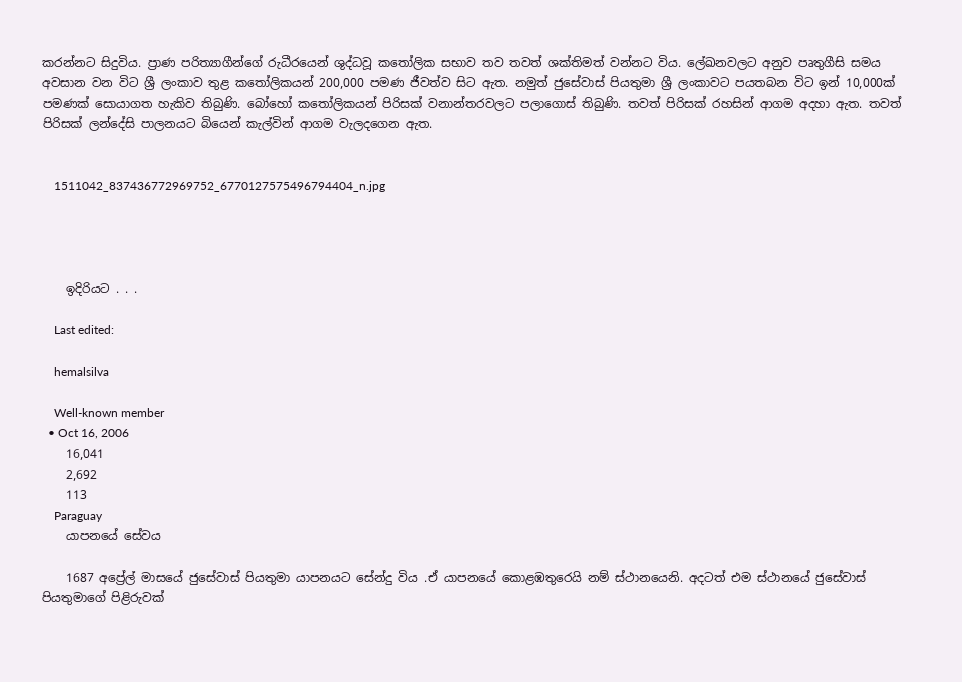කරන්නට සිදුවිය. ප්‍රාණ පරිත්‍යාගීන්ගේ රුධීරයෙන් ශුද්ධවූ කතෝලික සභාව තව තවත් ශක්තිමත් වන්නට විය. ලේඛනවලට අනුව පෘතුගීසි සමය අවසාන වන විට ශ්‍රී ලංකාව තුළ කතෝලිකයන් 200,000 පමණ ජීවත්ව සිට ඇත. නමුත් ජුසේවාස් පියතුමා ශ්‍රී ලංකාවට පයතබන විට ඉන් 10,000ක් පමණක් සොයාගත හැකිව තිබුණි. බෝහෝ කතෝලිකයන් පිරිසක් වනාන්තරවලට පලාගොස් තිබුණි. තවත් පිරිසක් රහසින් ආගම අදහා ඇත. තවත් පිරිසක් ලන්දේසි පාලනයට බියෙන් කැල්වින් ආගම වැලදගෙන ඇත.


    1511042_837436772969752_6770127575496794404_n.jpg




    ඉදිරියට . . .

    Last edited:

    hemalsilva

    Well-known member
  • Oct 16, 2006
    16,041
    2,692
    113
    Paraguay
    යාපනයේ සේවය

    1687 අප්‍රේල් මාසයේ ජුසේවාස් පියතුමා යාපනයට සේන්දු විය .ඒ යාපනයේ කොළඹතුරෙයි නම් ස්ථානයෙනි. අදටත් එම ස්ථානයේ ජුසේවාස් පියතුමාගේ පිළිරුවක්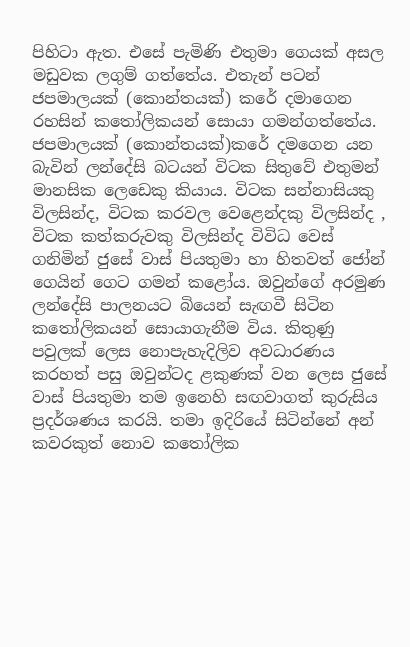පිහිටා ඇත. එසේ පැමිණි එතුමා ගෙයක් අසල මඩුවක ලගුම් ගත්තේය. එතැන් පටන් ජපමාලයක් (කොන්තයක්) කරේ දමාගෙන රහසින් කතෝලිකයන් සොයා ගමන්ගත්තේය. ජපමාලයක් (කොන්තයක්)කරේ දමගෙන යන බැවින් ලන්දේසි බටයන් විටක සිතුවේ එතුමන් මානසික ලෙඩෙකු කියාය. විටක සන්නාසියකු විලසින්ද, විටක කරවල වෙළෙන්දකු විලසින්ද , විටක කත්කරුවකු විලසින්ද විවිධ වෙස් ගනිමින් ජුසේ වාස් පියතුමා හා හිතවත් ජෝන් ගෙයින් ගෙට ගමන් කළෝය. ඔවුන්ගේ අරමුණ ලන්දේසි පාලනයට බියෙන් සැඟවී සිටින කතෝලිකයන් සොයාගැනීම විය. කිතුණු පවුලක් ලෙස නොපැහැදිලිව අවධාරණය කරහත් පසු ඔවුන්ටද ළකුණක් වන ලෙස ජුසේ වාස් පියතුමා තම ඉනෙහි සඟවාගත් කුරුසිය ප්‍රදර්ශණය කරයි. තමා ඉදිරියේ සිටින්නේ අන් කවරකුත් නොව කතෝලික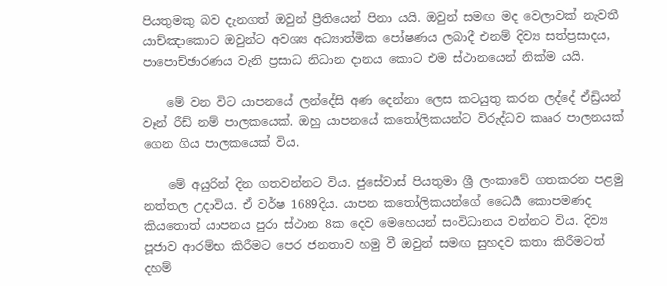පියතුමකු බව දැනගත් ඔවුන් ප්‍රීතියෙන් පිනා යයි. ඔවුන් සමඟ මද වෙලාවක් නැවතී යාච්ඤාකොට ඔවුන්ට අවශ්‍ය අධ්‍යාත්මික පෝෂණය ලබාදී එනම් දිව්‍ය සත්ප්‍රසාදය, පාපොච්ඡාරණය වැනි ප්‍රසාධ නිධාන දානය කොට එම ස්ථානයෙන් නික්ම යයි.

    මේ වන විට යාපනයේ ලන්දේසි අණ දෙන්නා ලෙස කටයුතු කරන ලද්දේ ඒඩ්‍රියන් වෑන් රීඩ් නම් පාලකයෙක්. ඔහු යාපනයේ කතෝලිකයන්ට විරුද්ධව කෲර පාලනයක් ගෙන ගිය පාලකයෙක් විය.

    මේ අයුරින් දින ගතවන්නට විය. ජුසේවාස් පියතුමා ශ්‍රී ලංකාවේ ගතකරන පළමු නත්තල උදාවිය. ඒ වර්ෂ 1689දිය. යාපන කතෝලිකයන්ගේ ධෛර්‍ය කොපමණද කියතොත් යාපනය පුරා ස්ථාන 8ක දෙව මෙහෙයන් සංවිධානය වන්නට විය. දිව්‍ය පූජාව ආරම්භ කිරීමට පෙර ජනතාව හමු වී ඔවුන් සමඟ සුහදව කතා කිරීමටත් දහම්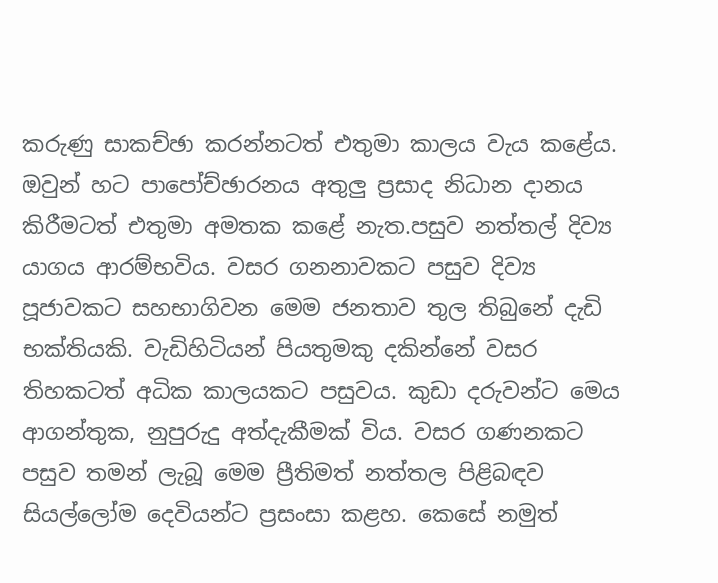කරුණු සාකච්ඡා කරන්නටත් එතුමා කාලය වැය කළේය. ඔවුන් හට පාපෝච්ඡාරනය අතුලු ප්‍රසාද නිධාන දානය කිරීමටත් එතුමා අමතක කළේ නැත.පසුව නත්තල් දිව්‍ය යාගය ආරම්භවිය. වසර ගනනාවකට පසුව දිව්‍ය පූජාවකට සහභාගිවන මෙම ජනතාව තුල තිබුනේ දැඩි භක්තියකි. වැඩිහිටියන් පියතුමකු දකින්නේ වසර තිහකටත් අධික කාලයකට පසුවය. කුඩා දරුවන්ට මෙය ආගන්තුක, නුපුරුදු අත්දැකීමක් විය. වසර ගණනකට පසුව තමන් ලැබූ මෙම ප්‍රීතිමත් නත්තල පිළිබඳව සියල්ලෝම දෙවියන්ට ප්‍රසංසා කළහ. කෙසේ නමුත්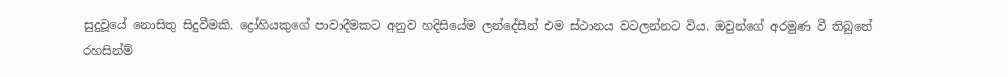සුදුවූයේ නොසිතු සිදුවීමකි. ද්‍රෝහියකුගේ පාවාදීමකට අනුව හදිසියේම ලන්දේසීන් එම ස්ථානය වටලන්නට විය. ඔවුන්ගේ අරමුණ වී තිබුනේ රහසින්ම්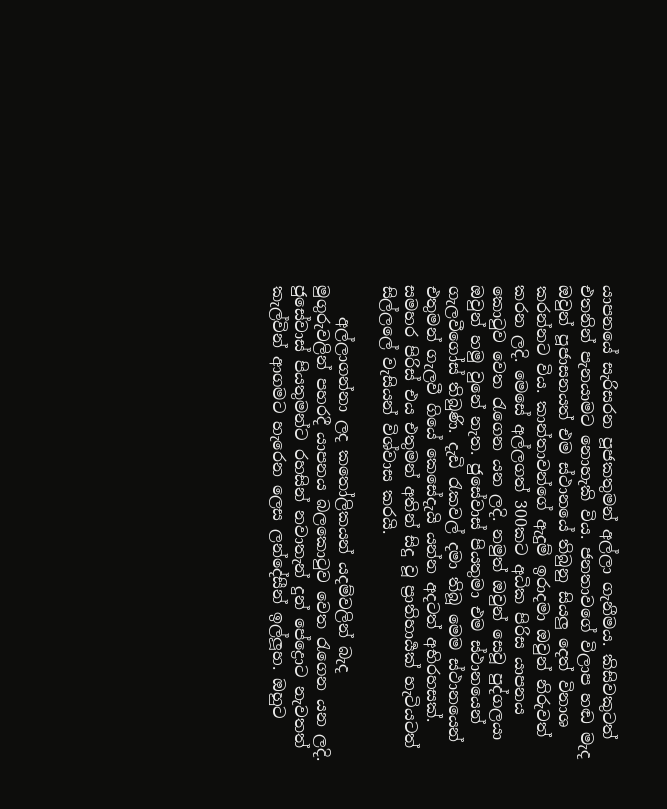යාපනයේ සැරිසරන පූජකතුමන් අල්ලා ගැනීමය. කිසිවකුටත් එතනින් පැනයාමට නොහැකි විය. ජනතාවගේ විලාප හඬ මැද ඔවුන් පූජාසනයත් එම ස්ථානයේ තිබුනු සියලු දෙත් විනාශ කරන්නට විය. කාන්තාවන්ගේ ඇදුම් ඉරාදමා ඔවුන් නිරුවත් කරන ලදි. මෙසේ අල්ලගත් 300කට අධික පිරිස යාපනය කොටුව වෙත රැගෙන යන ලදි. නමුත් ඔවුන් සෙවූ පුද්ගලයා ඔවුන් හමු වුනේ නැත. ජුසේවාස් පියතුමා එම ස්ථානයෙන් ගැලවීගෝස් තිබුණි. දැඩි රැකවල් දමා තිබූ මෙම ස්ථානයෙන් එතුමන් ගැලවී ගියේ කෙසේදැයි යන්න අදටත් අභිරහසක්. සමහර පිරිස් එය එතුමන් අතින් සිදු වූ ප්‍රාතිහාර්‍යක් හැටියටත් සිල්ලලේ වැසියන් විශ්වාස කරයි.

    අල්ලාගන්නා ලද කතෝලිකයන් යදම්වලින් බැද මුගුරුවලින් පහරදී යාපනය බලකොටුව වෙත රැගෙන යන ලදි. ජුසේවාස් පියතුමන්ට රහසින් නවාතැන් දුන් පේද්‍රොට නැවතත් කැල්වින් ආගමට හැරෙන ලෙස ලන්දේසීන් ඉල්ලූහ. ඔහුට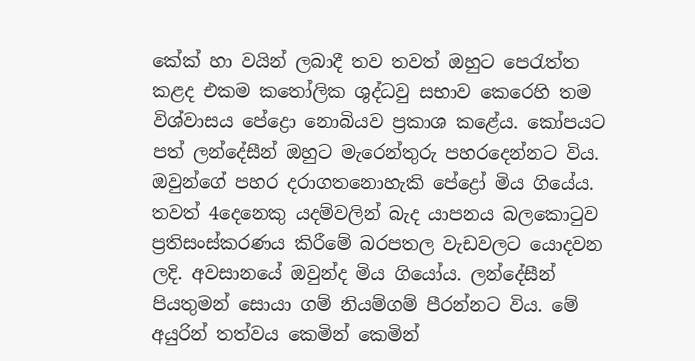කේක් හා වයින් ලබාදී තව තවත් ඔහුට පෙරැත්ත කළද එකම කතෝලික ශුද්ධවු සභාව කෙරෙහි තම විශ්වාසය පේද්‍රො නොබියව ප්‍රකාශ කළේය. කෝපයට පත් ලන්දේසීන් ඔහුට මැරෙන්තුරු පහරදෙන්නට විය. ඔවුන්ගේ පහර දරාගතනොහැකි පේද්‍රෝ මිය ගියේය. තවත් 4දෙනෙකු යදම්වලින් බැද යාපනය බලකොටුව ප්‍රතිසංස්කරණය කිරීමේ බරපතල වැඩවලට යොදවන ලදි. අවසානයේ ඔවුන්ද මිය ගියෝය. ලන්දේසීන් පියතුමන් සොයා ගම් නියම්ගම් පීරන්නට විය. මේ අයුරින් තත්වය කෙමින් කෙමින්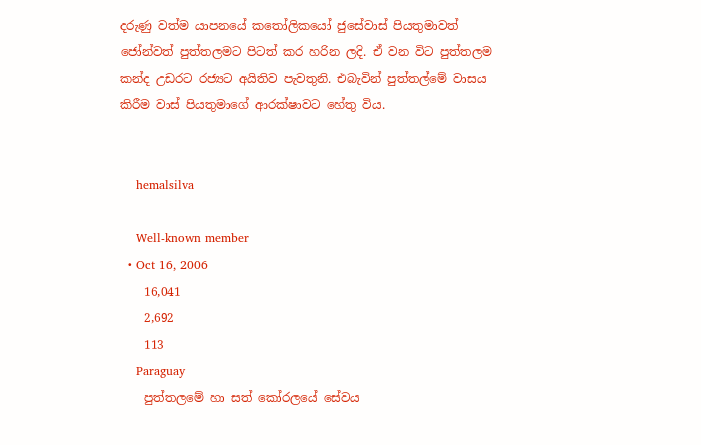දරුණු වත්ම යාපනයේ කතෝලිකයෝ ජුසේවාස් පියතුමාවත් ජෝන්වත් පුත්තලමට පිටත් කර හරින ලදි. ඒ වන විට පුත්තලම කන්ද උඩරට රජ්‍යට අයිතිව පැවතුනි. එබැවින් පුත්තල්මේ වාසය කිරීම වාස් පියතුමාගේ ආරක්ෂාවට හේතු විය.


    hemalsilva

    Well-known member
  • Oct 16, 2006
    16,041
    2,692
    113
    Paraguay
    පුත්තලමේ හා සත් කෝරලයේ සේවය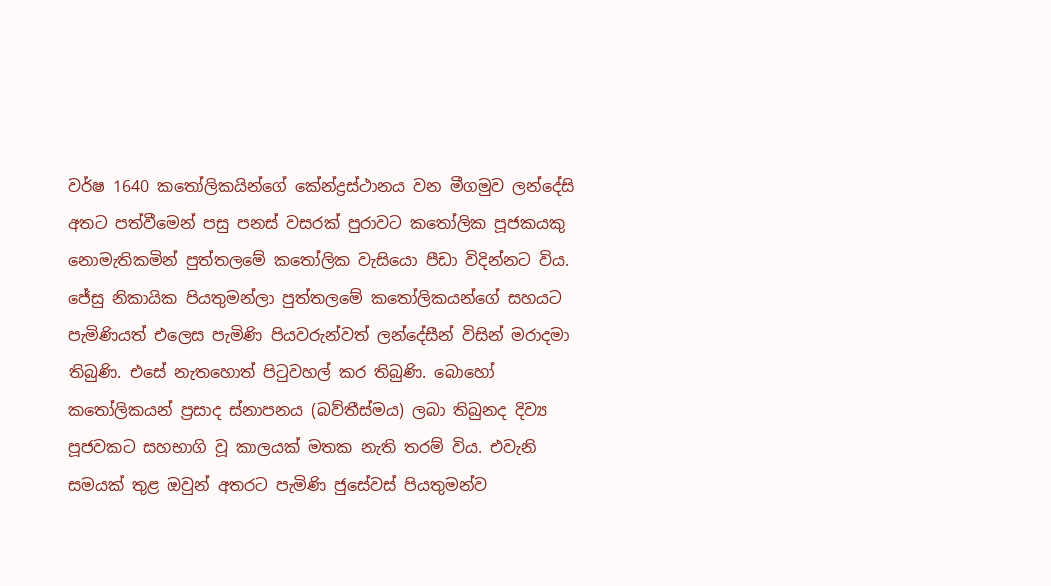වර්ෂ 1640 කතෝලිකයින්ගේ කේන්ද්‍රස්ථානය වන මීගමුව ලන්දේසි අතට පත්වීමෙන් පසු පනස් වසරක් පුරාවට කතෝලික පූජකයකු නොමැතිකමින් පුත්තලමේ කතෝලික වැසියො පීඩා විදින්නට විය. ජේසු නිකායික පියතුමන්ලා පුත්තලමේ කතෝලිකයන්ගේ සහයට පැමිණියත් එලෙස පැමිණි පියවරුන්වත් ලන්දේසීන් විසින් මරාදමා තිබුණි. එසේ නැතහොත් පිටුවහල් කර තිබුණි. බොහෝ කතෝලිකයන් ප්‍රසාද ස්නාපනය (බව්තීස්මය) ලබා තිබුනද දිව්‍ය පූජවකට සහභාගි වූ කාලයක් මතක නැති තරම් විය. එවැනි සමයක් තුළ ඔවුන් අතරට පැමිණි ජුසේවස් පියතුමන්ව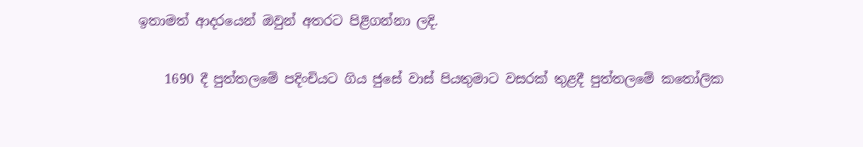ඉතාමත් ආදරයෙන් ඔවුන් අතරට පිළිගන්නා ලදි.

    1690 දී පුත්තලමේ පදිංචියට ගිය ජුසේ වාස් පියතුමාට වසරක් තුළදී පුත්තලමේ කතෝලික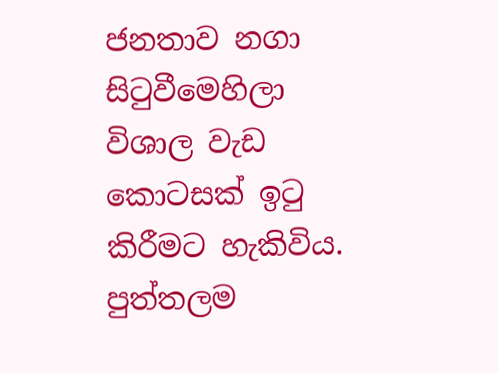ජනතාව නගා සිටුවීමෙහිලා විශාල වැඩ කොටසක් ඉටු කිරීමට හැකිවිය. පුත්තලම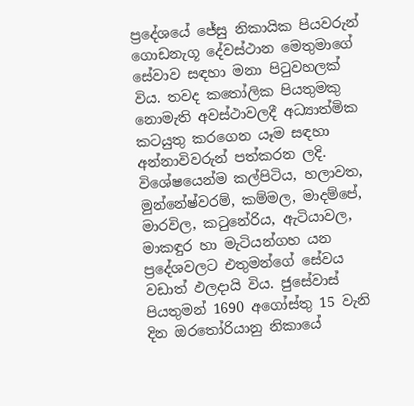ප්‍රදේශයේ ජේසු නිකායික පියවරුන් ගොඩනැගූ දේවස්ථාන මෙතුමාගේ සේවාව සඳහා මනා පිටුවහලක් විය. තවද කතෝලික පියතුමකු නොමැති අවස්ථාවලදී අධ්‍යාත්මික කටයුතු කරගෙන යෑම සඳහා අන්නාවිවරුන් පත්කරන ලදි. විශේෂයෙන්ම කල්පිටිය, හලාවත, මුන්නේෂ්වරම්, කම්මල, මාදම්පේ, මාරවිල, කටුනේරිය, ඇටියාවල, මාකඳුර හා මැටියන්ගහ යන ප්‍රදේශවලට එතුමන්ගේ සේවය වඩාත් ඵලදායි විය. ජුසේවාස් පියතුමන් 1690 අගෝස්තු 15 වැනි දින ඔරතෝරියානු නිකායේ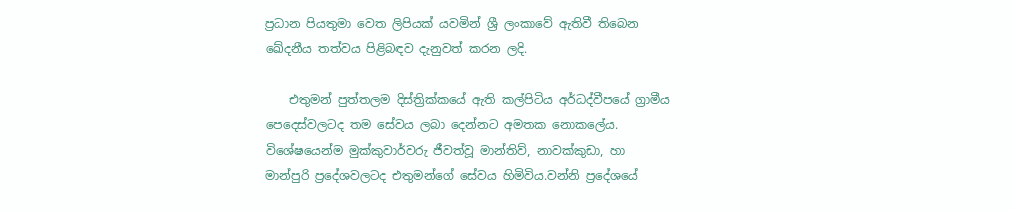ප්‍රධාන පියතුමා වෙත ලිපියක් යවමින් ශ්‍රී ලංකාවේ ඇතිවී තිබෙන ඛේදනීය තත්වය පිළිබඳව දැනුවත් කරන ලදි.

    එතුමන් පුත්තලම දිස්ත්‍රික්කයේ ඇති කල්පිටිය අර්ධද්වීපයේ ග්‍රාමීය පෙදෙස්වලටද තම සේවය ලබා දෙන්නට අමතක නොකලේය. විශේෂයෙන්ම මුක්කුවාර්වරු ජීවත්වූ මාන්තිව්, නාවක්කුඩා, හා මාන්පුරි ප්‍රදේශවලටද එතුමන්ගේ සේවය හිමිවිය.වන්නි ප්‍රදේශයේ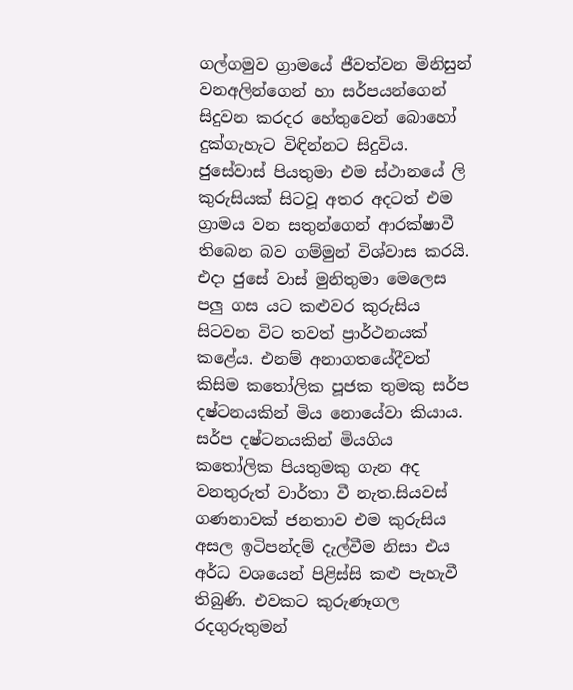ගල්ගමුව ග්‍රාමයේ ජීවත්වන මිනිසුන් වනඅලින්ගෙන් හා සර්පයන්ගෙන් සිදුවන කරදර හේතුවෙන් බොහෝ දුක්ගැහැට විඳින්නට සිදුවිය. ජුසේවාස් පියතුමා එම ස්ථානයේ ලි කුරුසියක් සිටවූ අතර අදටත් එම ග්‍රාමය වන සතුන්ගෙන් ආරක්ෂාවී තිබෙන බව ගම්මුන් විශ්වාස කරයි. එදා ජුසේ වාස් මුනිතුමා මෙලෙස පලු ගස යට කළුවර කුරුසිය සිටවන විට තවත් ප්‍රාර්ථනයක් කළේය. එනම් අනාගතයේදීවත් කිසිම කතෝලික පූජක තුමකු සර්ප දෂ්ටනයකින් මිය නොයේවා කියාය. සර්ප දෂ්ටනයකින් මියගිය කතෝලික පියතුමකු ගැන අද වනතුරුත් වාර්තා වී නැත.සියවස් ගණනාවක් ජනතාව එම කුරුසිය අසල ඉටිපන්දම් දැල්වීම නිසා එය අර්ධ වශයෙන් පිළිස්සි කළු පැහැවී තිබුණි. එවකට කුරුණෑගල රදගුරුතුමන්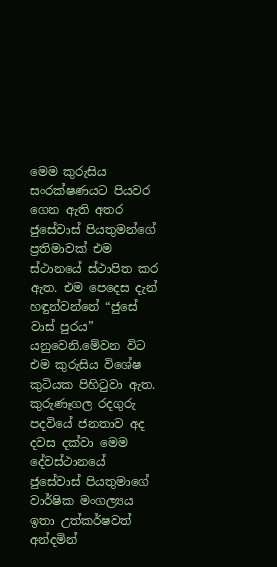මෙම කුරුසිය සංරක්ෂණයට පියවර ගෙන ඇති අතර ජුසේවාස් පියතුමන්ගේ ප්‍රතිමාවක් එම ස්ථානයේ ස්ථාපිත කර ඇත. එම පෙදෙස දැන් හඳුන්වන්නේ “ජුසේ වාස් පුරය” යනුවෙනි.මේවන විට එම කුරුසිය විශේෂ කුටියක පිහිටුවා ඇත. කුරුණෑගල රදගුරු පදවියේ ජනතාව අද දවස දක්වා මෙම දේවස්ථානයේ ජුසේවාස් පියතුමාගේ වාර්ෂික මංගල්‍යය ඉතා උත්කර්ෂවත් අන්දමින්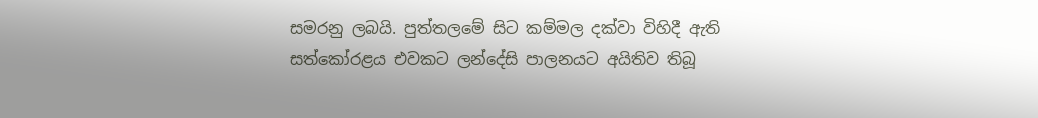සමරනු ලබයි. පුත්තලමේ සිට කම්මල දක්වා විහිදී ඇති සත්කෝරළය එවකට ලන්දේසි පාලනයට අයිතිව තිබූ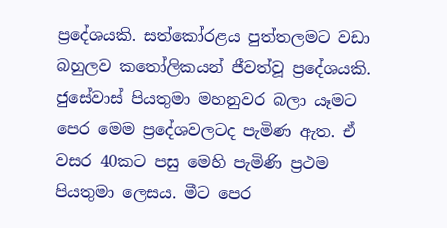ප්‍රදේශයකි. සත්කෝරළය පුත්තලමට වඩා බහුලව කතෝලිකයන් ජීවත්වූ ප්‍රදේශයකි. ජුසේවාස් පියතුමා මහනුවර බලා යෑමට පෙර මෙම ප්‍රදේශවලටද පැමිණ ඇත. ඒ වසර 40කට පසු මෙහි පැමිණි ප්‍රථම පියතුමා ලෙසය. මීට පෙර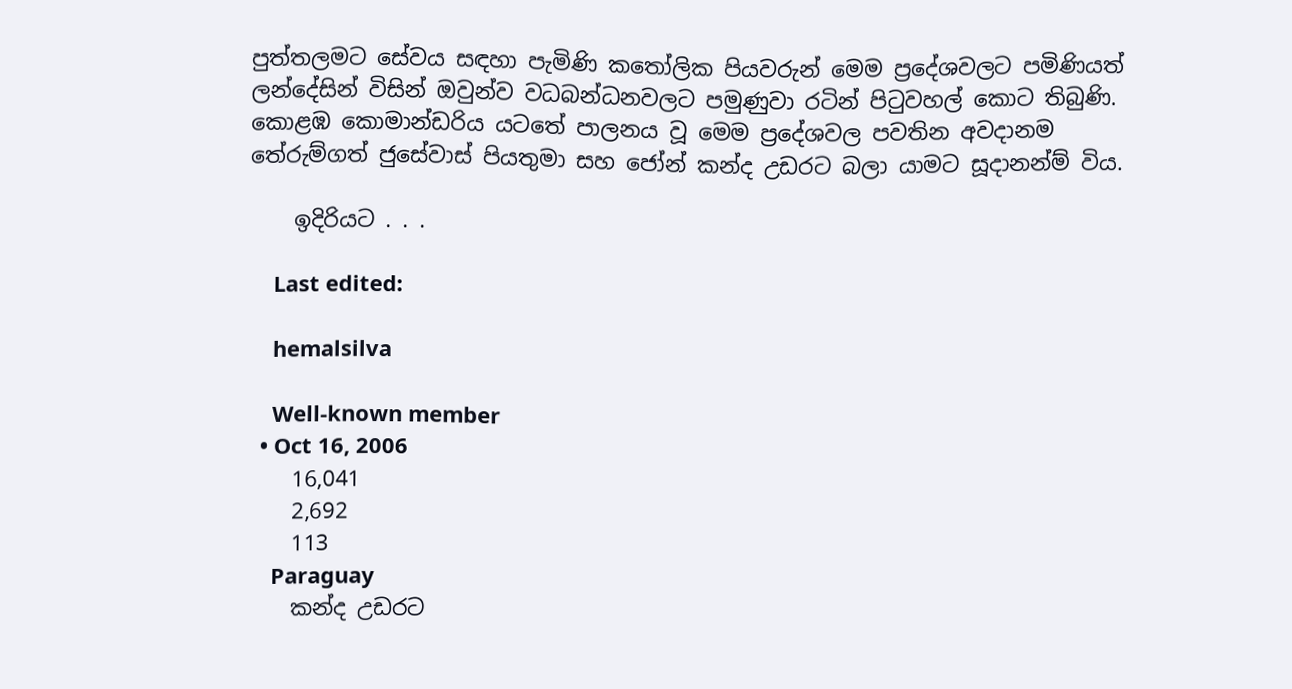පුත්තලමට සේවය සඳහා පැමිණි කතෝලික පියවරුන් මෙම ප්‍රදේශවලට පමිණියත් ලන්දේසින් විසින් ඔවුන්ව වධබන්ධනවලට පමුණුවා රටින් පිටුවහල් කොට තිබුණි. කොළඹ කොමාන්ඩරිය යටතේ පාලනය වූ මෙම ප්‍රදේශවල පවතින අවදානම තේරුම්ගත් ජුසේවාස් පියතුමා සහ ජෝන් කන්ද උඩරට බලා යාමට සූදානන්ම් විය.

    ඉදිරියට . . .

    Last edited:

    hemalsilva

    Well-known member
  • Oct 16, 2006
    16,041
    2,692
    113
    Paraguay
    කන්ද උඩරට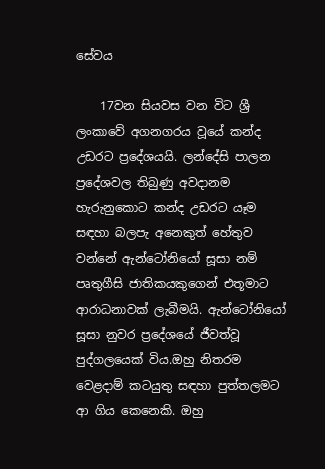සේවය

    17වන සියවස වන විට ශ්‍රී ලංකාවේ අගනගරය වූයේ කන්ද උඩරට ප්‍රදේශයයි. ලන්දේසි පාලන ප්‍රදේශවල තිබුණු අවදානම හැරුනුකොට කන්ද උඩරට යෑම සඳහා බලපැ අනෙකුත් හේතුව වන්නේ ඇන්ටෝනියෝ සූසා නම් පෘතුගීසි ජාතිකයකුගෙන් එතූමාට ආරාධනාවක් ලැබීමයි. ඇන්ටෝනියෝ සූසා නුවර ප්‍රදේශයේ ජීවත්වූ පුද්ගලයෙක් විය.ඔහු නිතරම වෙළදාම් කටයුතු සඳහා පුත්තලමට ආ ගිය කෙනෙකි. ඔහු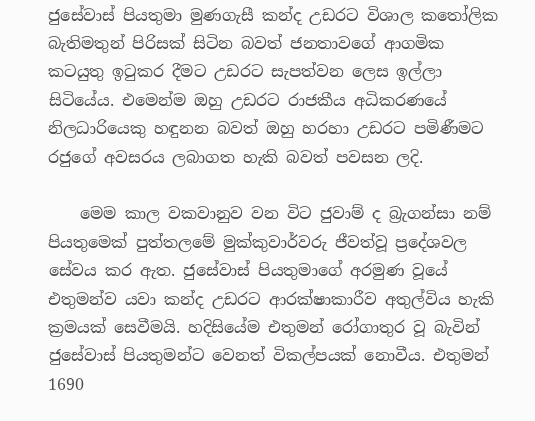ජුසේවාස් පියතුමා මුණගැසී කන්ද උඩරට විශාල කතෝලික බැතිමතුන් පිරිසක් සිටින බවත් ජනතාවගේ ආගමික කටයුතු ඉටුකර දීමට උඩරට සැපත්වන ලෙස ඉල්ලා සිටියේය. එමෙන්ම ඔහු උඩරට රාජකීය අධිකරණයේ නිලධාරියෙකු හඳුනන බවත් ඔහු හරහා උඩරට පමිණීමට රජුගේ අවසරය ලබාගත හැකි බවත් පවසන ලදි.

    මෙම කාල වකවානුව වන විට ජුවාම් ද බ්‍රැගන්සා නම් පියතුමෙක් පුත්තලමේ මුක්කුවාර්වරු ජීවත්වූ ප්‍රදේශවල සේවය කර ඇත. ජුසේවාස් පියතුමාගේ අරමුණ වූයේ එතුමන්ව යවා කන්ද උඩරට ආරක්ෂාකාරීව අතුල්විය හැකි ක්‍රමයක් සෙවීමයි. හදිසියේම එතුමන් රෝගාතුර වූ බැවින් ජුසේවාස් පියතුමන්ට වෙනත් විකල්පයක් නොවීය. එතුමන් 1690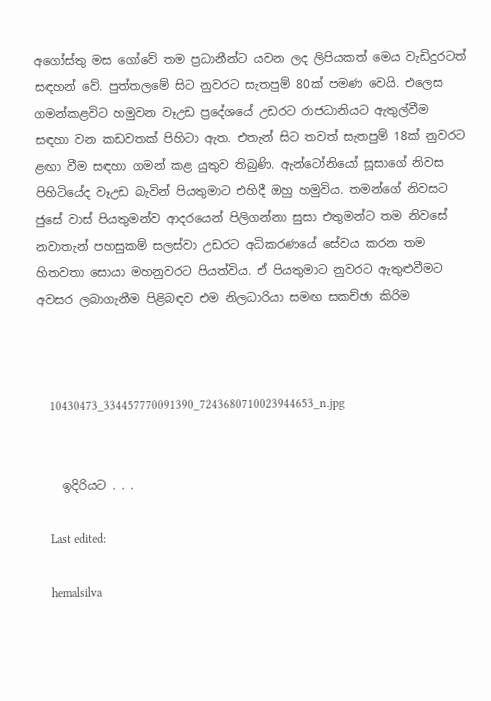අගෝස්තු මස ගෝවේ තම ප්‍රධානීන්ට යවන ලද ලිපියකත් මෙය වැඩිදුරටත් සඳහන් වේ. පුත්තලමේ සිට නුවරට සැතපුම් 80ක් පමණ වෙයි. එලෙස ගමන්කළවිට හමුවන වෑඋඩ ප්‍රදේශයේ උඩරට රාජධානියට ඇතුල්වීම සඳහා වන කඩවතක් පිහිටා ඇත. එතැන් සිට තවත් සැතපුම් 18ක් නුවරට ළඟා වීම සඳහා ගමන් කළ යුතුව තිබුණි. ඇන්ටෝනියෝ සූසාගේ නිවස පිහිටියේද වෑඋඩ බැවින් පියතුමාට එහිදී ඔහු හමුවිය. තමන්ගේ නිවසට ජුසේ වාස් පියතුමන්ව ආදරයෙන් පිලිගන්නා සුසා එතුමන්ට තම නිවසේ නවාතැන් පහසුකම් සලස්වා උඩරට අධිකරණයේ සේවය කරන තම හිතවතා සොයා මහනුවරට පියත්විය. ඒ පියතුමාට නුවරට ඇතුළුවීමට අවසර ලබාගැනීම පිළිබඳව එම නිලධාරියා සමඟ සකච්ඡා කිරිම



    10430473_334457770091390_7243680710023944653_n.jpg


    ඉදිරියට . . .

    Last edited:

    hemalsilva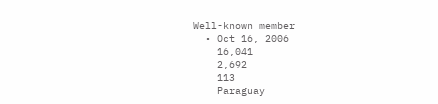Well-known member
  • Oct 16, 2006
    16,041
    2,692
    113
    Paraguay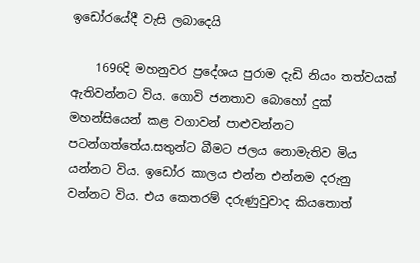ඉඩෝරයේදී වැසි ලබාදෙයි

    1696දි මහනුවර ප්‍රදේශය පුරාම දැඩි නියං තත්වයක් ඇතිවන්නට විය. ගොවි ජනතාව බොහෝ දුක් මහන්සියෙන් කළ වගාවන් පාළුවන්නට පටන්ගත්තේය.සතුන්ට බීමට ජලය නොමැතිව මිය යන්නට විය. ඉඩෝර කාලය එන්න එන්නම දරුනු වන්නට විය. එය කෙතරම් දරුණුවුවාද කියතොත්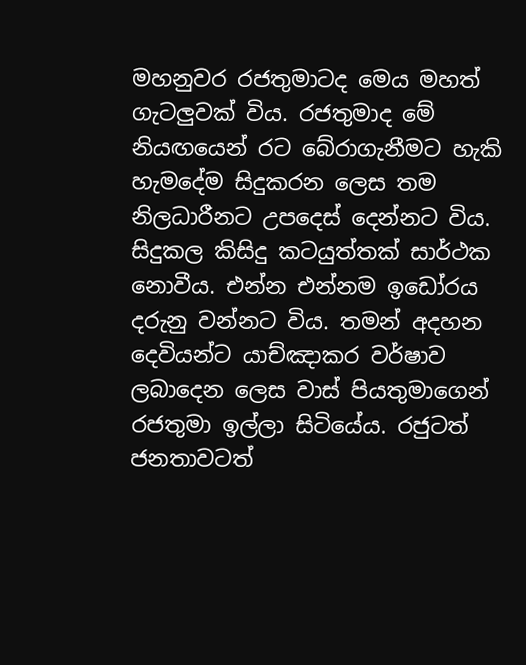මහනුවර රජතුමාටද මෙය මහත් ගැටලුවක් විය. රජතුමාද මේ නියඟයෙන් රට බේරාගැනීමට හැකි හැමදේම සිදුකරන ලෙස තම නිලධාරීනට උපදෙස් දෙන්නට විය. සිදුකල කිසිදු කටයුත්තක් සාර්ථක නොවීය. එන්න එන්නම ඉඩෝරය දරුනු වන්නට විය. තමන් අදහන දෙවියන්ට යාච්ඤාකර වර්ෂාව ලබාදෙන ලෙස වාස් පියතුමාගෙන් රජතුමා ඉල්ලා සිටියේය. රජුටත් ජනතාවටත්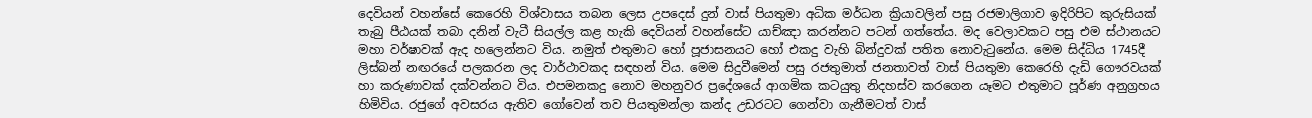දෙවියන් වහන්සේ කෙරෙහි විශ්වාසය තබන ලෙස උපදෙස් දුන් වාස් පියතුමා අධික මර්ධන ක්‍රියාවලින් පසු රජමාලිගාව ඉදිරිපිට කුරුසියක් තැබු පීඨයක් තබා දනින් වැටී සියල්ල කළ හැකි දෙවියන් වහන්සේට යාච්ඤා කරන්නට පටන් ගත්තේය. මද වෙලාවකට පසු එම ස්ථානයට මහා වර්ෂාවක් ඇද හලෙන්නට විය. නමුත් එතුමාට හෝ පූජාසනයට හෝ එකදු වැහි බින්දුවක් පතිත නොවැටුනේය. මෙම සිද්ධිය 1745දී ලිස්බන් නඟරයේ පලකරන ලද වාර්ථාවකද සඳහන් විය. මෙම සිදුවීමෙන් පසු රජතුමාත් ජනතාවත් වාස් පියතුමා කෙරෙහි දැඩි ගෞරවයක් හා කරුණාවක් දක්වන්නට විය. එපමනකදු නොව මහනුවර ප්‍රදේශයේ ආගමික කටයුතු නිදහස්ව කරගෙන යෑමට එතුමාට පූර්ණ අනුග්‍රහය හිමිවිය. රජුගේ අවසරය ඇතිව ගෝවෙන් තව පියතුමන්ලා කන්ද උඩරටට ගෙන්වා ගැනීමටත් වාස්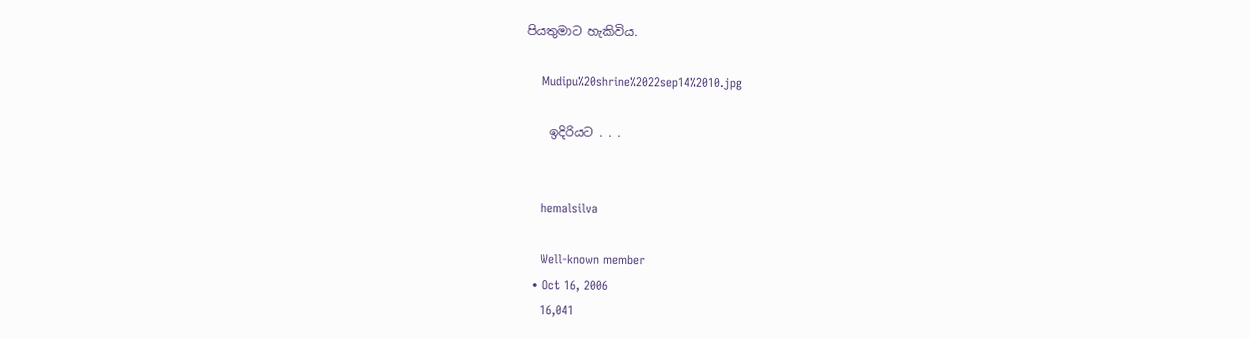පියතුමාට හැකිවිය.

    Mudipu%20shrine%2022sep14%2010.jpg

    ඉදිරියට . . .


    hemalsilva

    Well-known member
  • Oct 16, 2006
    16,041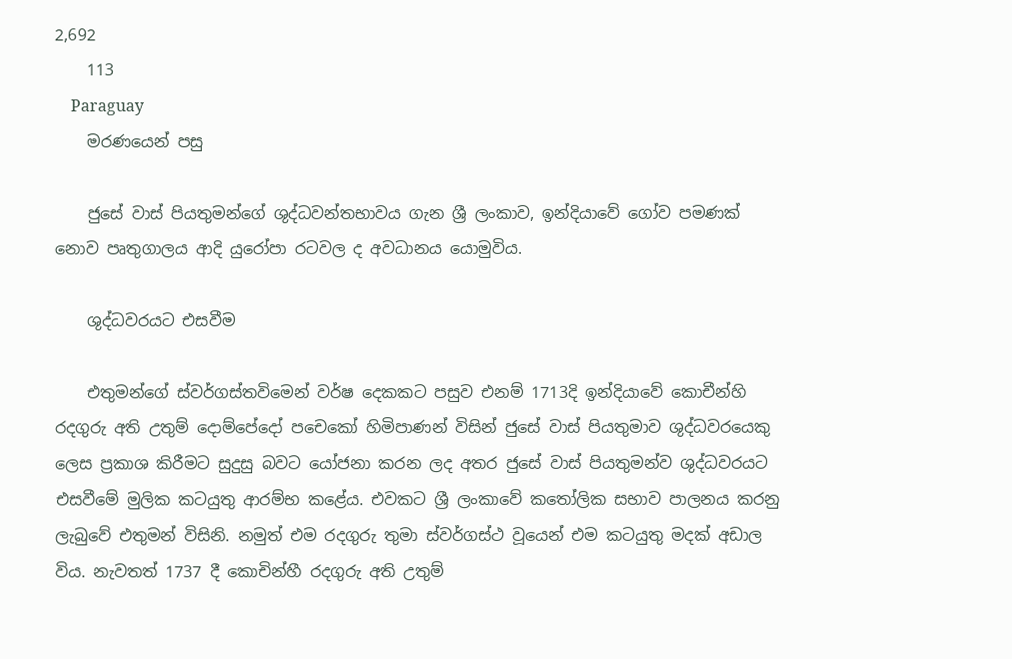2,692
    113
    Paraguay
    මරණයෙන් පසු

    ජුසේ වාස් පියතුමන්ගේ ශුද්ධවන්තභාවය ගැන ශ්‍රී ලංකාව, ඉන්දියාවේ ගෝව පමණක් නොව පෘතුගාලය ආදි යුරෝපා රටවල ද අවධානය යොමුවිය.

    ශුද්ධවරයට එසවීම

    එතුමන්ගේ ස්වර්ගස්තවිමෙන් වර්ෂ දෙකකට පසුව එනම් 1713දි ඉන්දියාවේ කොචීන්හි රදගුරු අති උතුම් දොම්පේදෝ පචෙකෝ හිමිපාණන් විසින් ජුසේ වාස් පියතුමාව ශුද්ධවරයෙකු ලෙස ප්‍රකාශ කිරීමට සුදුසු බවට යෝජනා කරන ලද අතර ජුසේ වාස් පියතුමන්ව ශුද්ධවරයට එසවීමේ මුලික කටයුතු ආරම්භ කළේය. එවකට ශ්‍රී ලංකාවේ කතෝලික සභාව පාලනය කරනු ලැබුවේ එතුමන් විසිනි. නමුත් එම රදගුරු තුමා ස්වර්ගස්ථ වූයෙන් එම කටයුතු මදක් අඩාල විය. නැවතත් 1737 දී කොචින්හී රදගුරු අති උතුම්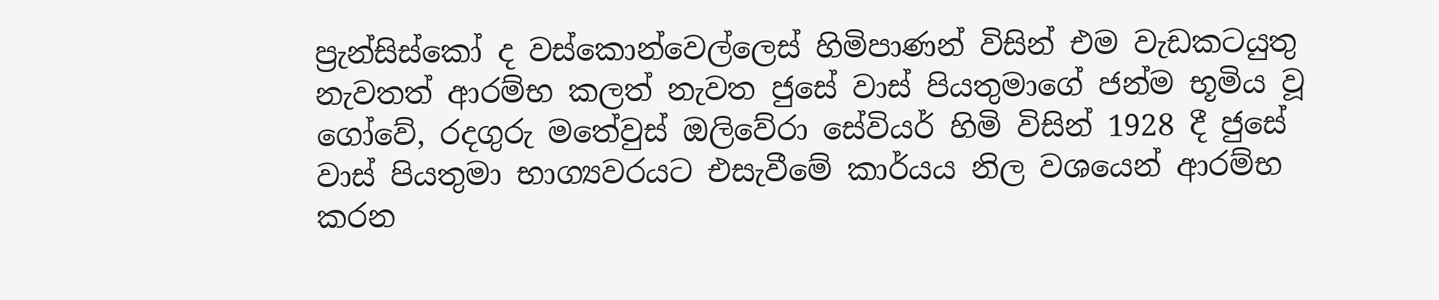ප්‍රැන්සිස්කෝ ද වස්කොන්වෙල්ලෙස් හිමිපාණන් විසින් එම වැඩකටයුතු නැවතත් ආරම්භ කලත් නැවත ජුසේ වාස් පියතුමාගේ ජන්ම භූමිය වූ ගෝවේ, රදගුරු මතේවුස් ඔලිවේරා සේවියර් හිමි විසින් 1928 දී ජුසේ වාස් පියතුමා භාග්‍යවරයට එසැවීමේ කාර්යය නිල වශයෙන් ආරම්භ කරන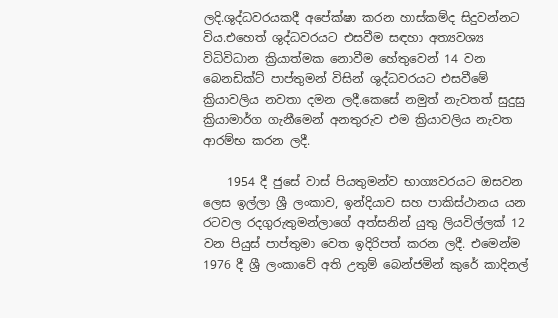ලදි.ශුද්ධවරයකදී අපේක්ෂා කරන හාස්කම්ද සිදුවන්නට විය.එහෙත් ශුද්ධවරයට එසවීම සඳහා අත්‍යවශ්‍ය විධිවිධාන ක්‍රියාත්මක නොවීම හේතුවෙන් 14 වන බෙනඩික්ට් පාප්තුමන් විසින් ශුද්ධවරයට එසවීමේ ක්‍රියාවලිය නවතා දමන ලදී.කෙසේ නමුත් නැවතත් සුදුසු ක්‍රියාමාර්ග ගැනීමෙන් අනතුරුව එම ක්‍රියාවලිය නැවත ආරම්භ කරන ලදී.

    1954 දී ජුසේ වාස් පියතුමන්ව භාග්‍යවරයට ඔසවන ලෙස ඉල්ලා ශ්‍රී ලංකාව, ඉන්දියාව සහ පාකිස්ථානය යන රටවල රදගුරුතුමන්ලාගේ අත්සනින් යුතු ලියවිල්ලක් 12 වන පියුස් පාප්තුමා වෙත ඉදිරිපත් කරන ලදී. එමෙන්ම 1976 දී ශ්‍රී ලංකාවේ අති උතුම් බෙන්ජමින් කුරේ කාදිනල්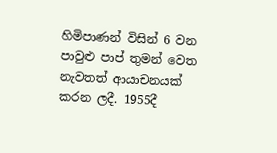හිමිපාණන් විසින් 6 වන පාවුළු පාප් තුමන් වෙත නැවතත් ආයාචනයක් කරන ලදී. 1955දී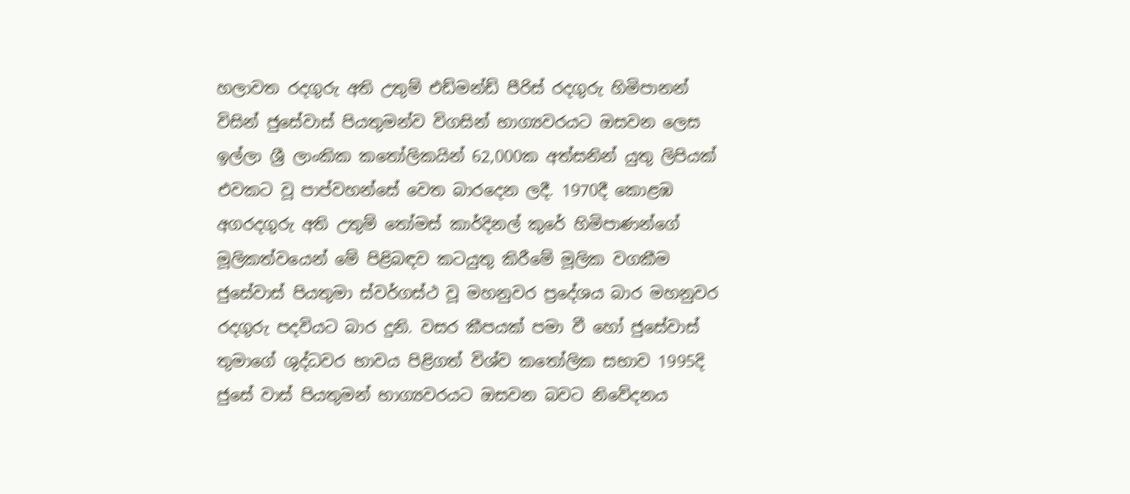හලාවත රදගුරු අති උතුම් එඩ්මන්ඩ් පීරිස් රදගුරු හිමිපානන් විසින් ජුසේවාස් පියතුමන්ව විගසින් භාග්‍යවරයට ඔසවන ලෙස ඉල්ලා ශ්‍රී ලාංකික කතෝලිකයින් 62,000ක අත්සනින් යුතු ලිපියක් එවකට වූ පාප්වහන්සේ වෙත බාරදෙන ලදී. 1970දී කොළඹ අගරදගුරු අති උතුම් තෝමස් කාර්දිනල් කුරේ හිමිපාණන්ගේ මූලිකත්වයෙන් මේ පිළිබඳව කටයුතු කිරීමේ මූලික වගකීම ජුසේවාස් පියතුමා ස්වර්ගස්ථ වූ මහනුවර ප්‍රදේශය බාර මහනුවර රදගුරු පදවියට බාර දුනි. වසර කීපයක් පමා වී හෝ ජුසේවාස් තුමාගේ ශුද්ධවර භාවය පිළිගත් විශ්ව කතෝලික සභාව 1995දි ජුසේ වාස් පියතුමන් භාග්‍යවරයට ඔසවන බවට නිවේදනය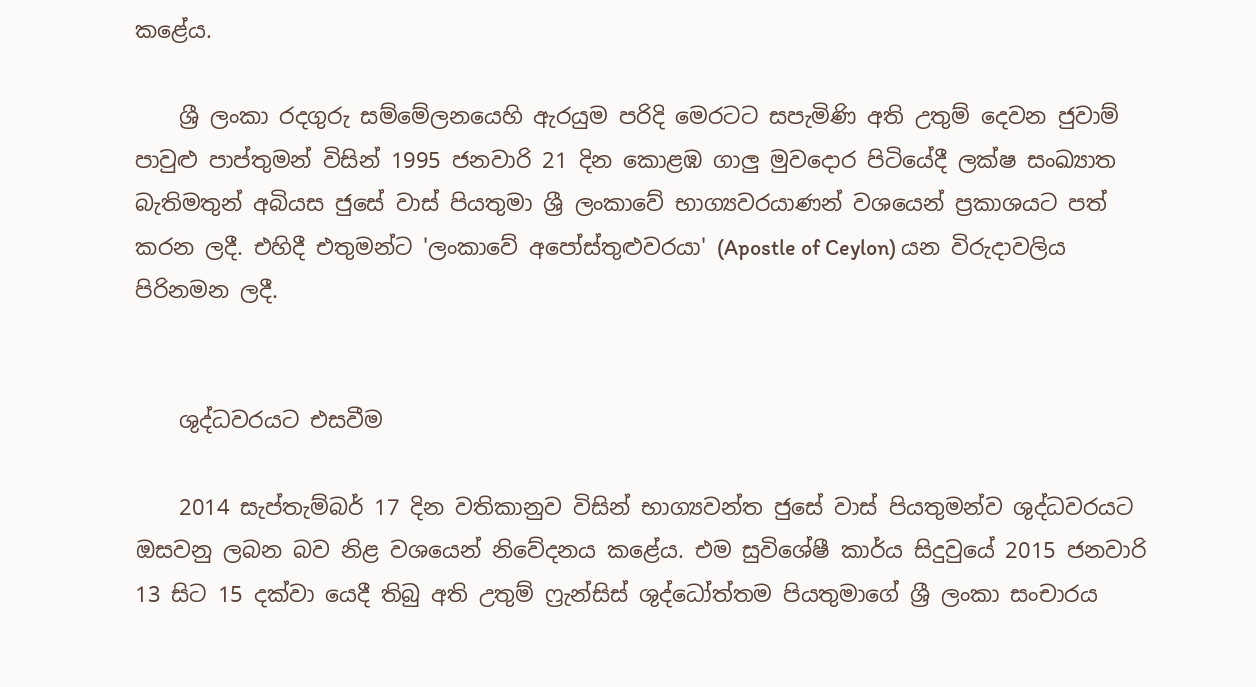කළේය.

    ශ්‍රී ලංකා රදගුරු සම්මේලනයෙහි ඇරයුම පරිදි මෙරටට සපැමිණි අති උතුම් දෙවන ජුවාම් පාවුළු පාප්තුමන් විසින් 1995 ජනවාරි 21 දින කොළඹ ගාලු මුවදොර පිටියේදී ලක්ෂ සංඛ්‍යාත බැතිමතුන් අබියස ජුසේ වාස් පියතුමා ශ්‍රී ලංකාවේ භාග්‍යවරයාණන් වශයෙන් ප්‍රකාශයට පත් කරන ලදී. එහිදී එතුමන්ට 'ලංකාවේ අපෝස්තුළුවරයා' (Apostle of Ceylon) යන විරුදාවලිය පිරිනමන ලදී.


    ශුද්ධවරයට එසවීම

    2014 සැප්තැම්බර් 17 දින වතිකානුව විසින් භාග්‍යවන්ත ජුසේ වාස් පියතුමන්ව ශුද්ධවරයට ඔසවනු ලබන බව නිළ වශයෙන් නිවේදනය කළේය. එම සුවිශේෂී කාර්ය සිදුවුයේ 2015 ජනවාරි 13 සිට 15 දක්වා යෙදී තිබු අති උතුම් ෆ්‍රැන්සිස් ශුද්ධෝත්තම පියතුමාගේ ශ්‍රී ලංකා සංචාරය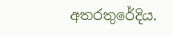අතරතුරේදිය.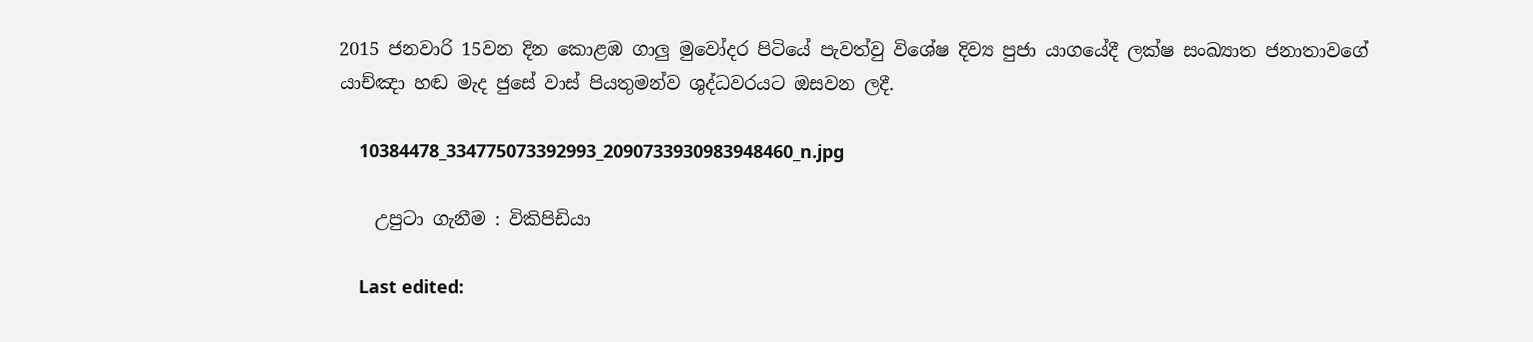2015 ජනවාරි 15වන දින කොළඹ ගාලු මුවෝදර පිටියේ පැවත්වු විශේෂ දිව්‍ය පුජා යාගයේදී ලක්ෂ සංඛ්‍යාත ජනාතාවගේ යාච්ඤා හඬ මැද ජුසේ වාස් පියතුමන්ව ශුද්ධවරයට ඔසවන ලදී.

    10384478_334775073392993_2090733930983948460_n.jpg

    උපුටා ගැනීම : විකිපිඩියා

    Last edited: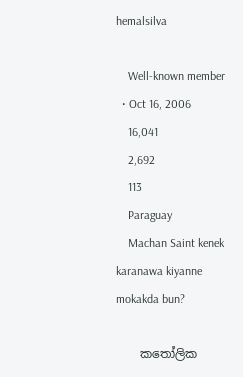hemalsilva

    Well-known member
  • Oct 16, 2006
    16,041
    2,692
    113
    Paraguay
    Machan Saint kenek karanawa kiyanne mokakda bun?

    කතෝලික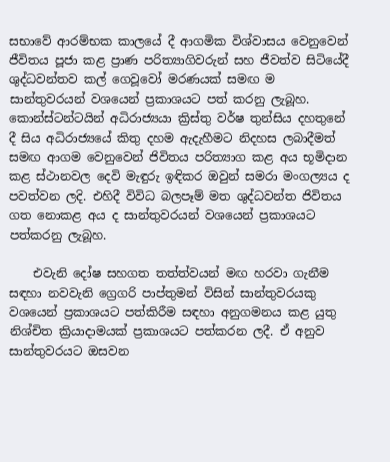සභාවේ ආරම්භක කාලයේ දී ආගමික විශ්වාසය වෙනුවෙන් ජීවිතය පූජා කළ ප්‍රාණ පරිත්‍යාගිවරුන් සහ ජීවත්ව සිටියේදී ශුද්ධවන්තව කල් ගෙවූවෝ මරණයක් සමඟ ම සාන්තුවරයන් වශයෙන් ප්‍රකාශයට පත් කරනු ලැබූහ. කොන්ස්ටන්ටයින් අධිරාජ්‍යයා ක්‍රිස්තු වර්ෂ තුන්සිය දහතුනේ දී සිය අධිරාජ්‍යයේ කිතු දහම ඇදැහීමට නිදහස ලබාදීමත් සමඟ ආගම වෙනුවෙන් ජිවිතය පරිත්‍යාග කළ අය භූමිදාන කළ ස්ථානවල දෙවි මැඳුරු ඉඳිකර ඔවුන් සමරා මංගල්‍යය ද පවත්වන ලදි. එහිදී විවිධ බලපෑම් මත ශුද්ධවන්ත ජිවිතය ගත නොකළ අය ද සාන්තුවරයන් වශයෙන් ප්‍රකාශයට පත්කරනු ලැබූහ.

    එවැනි දෝෂ සහගත තත්ත්වයන් මඟ හරවා ගැනීම සඳහා නවවැනි ග්‍රෙගරි පාප්තුමන් විසින් සාන්තුවරයකු වශයෙන් ප්‍රකාශයට පත්කිරීම සඳහා අනුගමනය කළ යුතු නිශ්චිත ක්‍රියාදාමයක් ප්‍රකාශයට පත්කරන ලදී. ඒ අනුව සාන්තුවරයට ඔසවන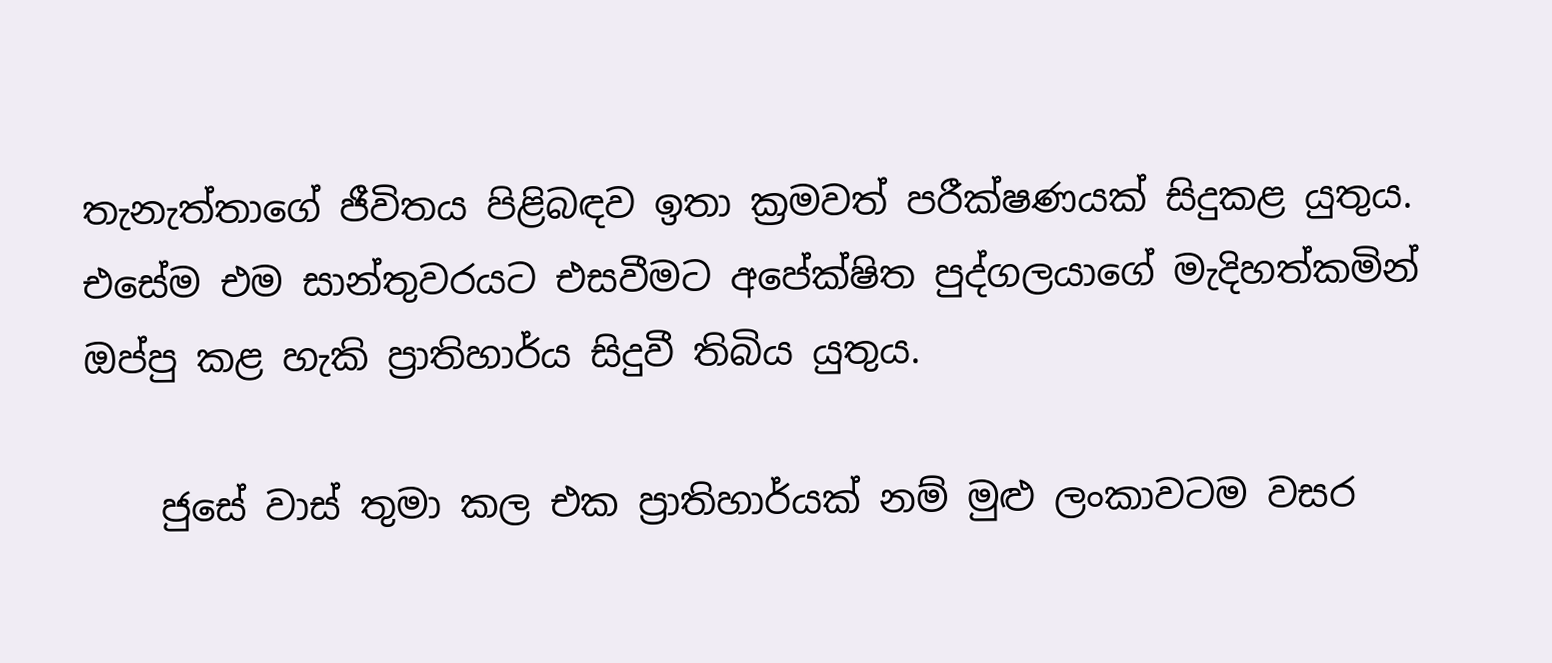තැනැත්තාගේ ජීවිතය පිළිබඳව ඉතා ක්‍රමවත් පරීක්ෂණයක් සිදුකළ යුතුය. එසේම එම සාන්තුවරයට එසවීමට අපේක්ෂිත පුද්ගලයාගේ මැදිහත්කමින් ඔප්පු කළ හැකි ප්‍රාතිහාර්ය සිදුවී තිබිය යුතුය.

    ජුසේ වාස් තුමා කල එක ප්‍රාතිහාර්යක් නම් මුළු ලංකාවටම වසර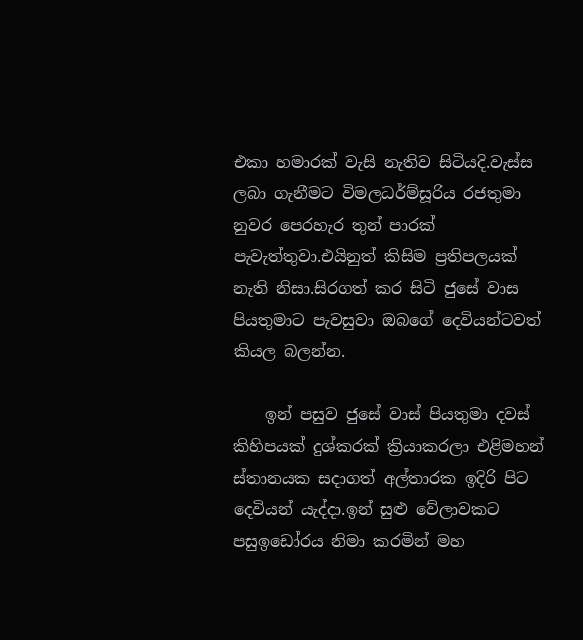එකා හමාරක් වැසි නැතිව සිටියදි.වැස්ස ලබා ගැනීමට විමලධර්ම්සූරිය රජතුමා නුවර පෙරහැර තුන් පාරක් පැවැත්තුවා.එයිනුත් කිසිම ප්‍රතිපලයක් නැති නිසා.සිරගත් කර සිටි ජුසේ වාස පියතුමාට පැවසුවා ඔබගේ දෙවියන්ටවත් කියල බලන්න.

    ඉන් පසුව ජුසේ වාස් පියතුමා දවස් කිහිපයක් දුශ්කරක් ක්‍රියාකරලා එළිමහන් ස්තානයක සදාගත් අල්තාරක ඉදිරි පිට දෙවියන් යැද්දා.ඉන් සුළු වේලාවකට පසුඉඩෝරය නිමා කරමින් මහ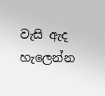වැසි ඇද හැලෙන්න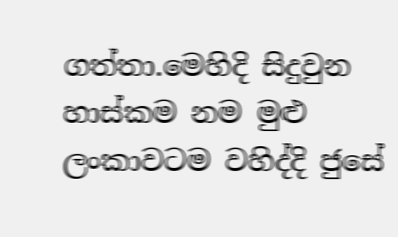ගත්තා.මෙහිදි සිදුවුන හාස්කම නම මුළු ලංකාවටම වහිද්දි ජුසේ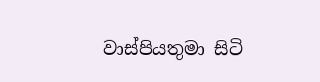වාස්පියතුමා සිටි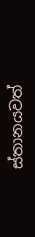ස්තානයවත්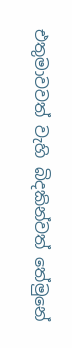එතුමාවවත් වැහි බිදකින්වත් තේමුනේ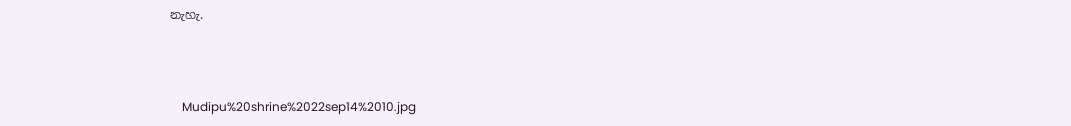නැහැ.



    Mudipu%20shrine%2022sep14%2010.jpg